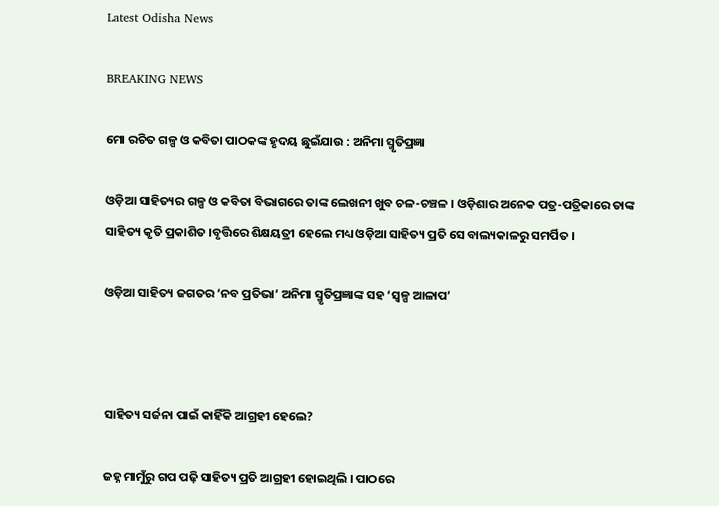Latest Odisha News

BREAKING NEWS

ମୋ ରଚିତ ଗଳ୍ପ ଓ କବିତା ପାଠକଙ୍କ ହୃଦୟ ଛୁଇଁଯାଉ : ଅନିମା ସ୍ମୃତିପ୍ରଜ୍ଞା

ଓଡ଼ିଆ ସାହିତ୍ୟର ଗଳ୍ପ ଓ କବିତା ବିଭାଗରେ ତାଙ୍କ ଲେଖନୀ ଖୁବ ଚଳ-ଚଞ୍ଚଳ । ଓଡ଼ିଶାର ଅନେକ ପତ୍ର-ପତ୍ରିକାରେ ତାଙ୍କ ସାହିତ୍ୟ କୃତି ପ୍ରକାଶିତ ।ବୃତ୍ତିରେ ଶିକ୍ଷୟତ୍ରୀ ହେଲେ ମଧ୍ୟ ଓଡ଼ିଆ ସାହିତ୍ୟ ପ୍ରତି ସେ ବାଲ୍ୟକାଳରୁ ସମର୍ପିତ ।

ଓଡ଼ିଆ ସାହିତ୍ୟ ଜଗତର ‘ନବ ପ୍ରତିଭା’ ଅନିମା ସ୍ମୃତିପ୍ରଜ୍ଞାଙ୍କ ସହ ‘ସ୍ୱଳ୍ପ ଆଳାପ’



ସାହିତ୍ୟ ସର୍ଜନା ପାଇଁ କାହିଁକି ଆଗ୍ରହୀ ହେଲେ?

ଜହ୍ନ ମାମୁଁରୁ ଗପ ପଢ଼ି ସାହିତ୍ୟ ପ୍ରତି ଆଗ୍ରହୀ ହୋଇଥିଲି । ପାଠରେ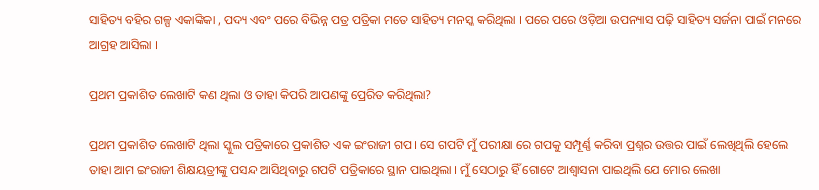ସାହିତ୍ୟ ବହିର ଗଳ୍ପ ଏକାଙ୍କିକା , ପଦ୍ୟ ଏବଂ ପରେ ବିଭିନ୍ନ ପତ୍ର ପତ୍ରିକା ମତେ ସାହିତ୍ୟ ମନସ୍କ କରିଥିଲା । ପରେ ପରେ ଓଡ଼ିଆ ଉପନ୍ୟାସ ପଢ଼ି ସାହିତ୍ୟ ସର୍ଜନା ପାଇଁ ମନରେ ଆଗ୍ରହ ଆସିଲା ।

ପ୍ରଥମ ପ୍ରକାଶିତ ଲେଖାଟି କଣ ଥିଲା ଓ ତାହା କିପରି ଆପଣଙ୍କୁ ପ୍ରେରିତ କରିଥିଲା?

ପ୍ରଥମ ପ୍ରକାଶିତ ଲେଖାଟି ଥିଲା ସ୍କୁଲ ପତ୍ରିକାରେ ପ୍ରକାଶିତ ଏକ ଇଂରାଜୀ ଗପ। ସେ ଗପଟି ମୁଁ ପରୀକ୍ଷା ରେ ଗପକୁ ସମ୍ପୂର୍ଣ୍ଣ କରିବା ପ୍ରଶ୍ନର ଉତ୍ତର ପାଇଁ ଲେଖିଥିଲି ହେଲେ ତାହା ଆମ ଇଂରାଜୀ ଶିକ୍ଷୟତ୍ରୀଙ୍କୁ ପସନ୍ଦ ଆସିଥିବାରୁ ଗପଟି ପତ୍ରିକାରେ ସ୍ଥାନ ପାଇଥିଲା । ମୁଁ ସେଠାରୁ ହିଁ ଗୋଟେ ଆଶ୍ଵାସନା ପାଇଥିଲି ଯେ ମୋର ଲେଖା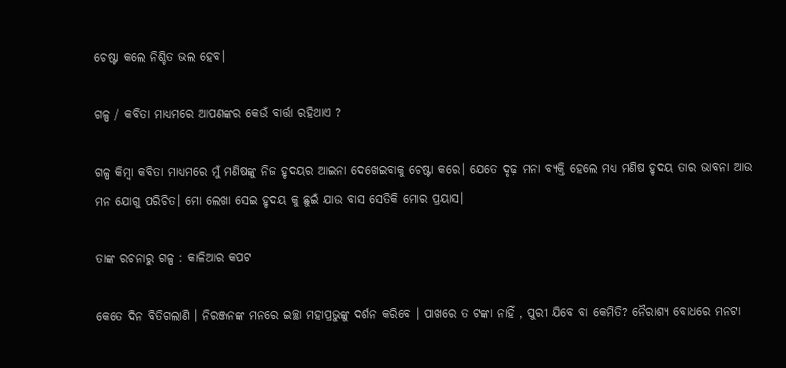ଚେଷ୍ଟା କଲେ ନିଶ୍ଚିତ ଭଲ ହେବ।

ଗଳ୍ପ / କବିତା ମାଧ୍ୟମରେ ଆପଣଙ୍କର କେଉଁ ବାର୍ତ୍ତା ରହିଥାଏ ?

ଗଳ୍ପ କିମ୍ବା କବିତା ମାଧ୍ୟମରେ ମୁଁ ମଣିଷଙ୍କୁ ନିଜ ହୃଦୟର ଆଇନା ଦେଖେଇବାକୁ ଚେଷ୍ଟା କରେ। ଯେତେ ଦୃଢ଼ ମନା ବ୍ୟକ୍ତି ହେଲେ ମଧ୍ୟ ମଣିଷ ହୃଦୟ ତାର ଭାବନା ଆଉ ମନ ଯୋଗୁ ପରିଚିତ। ମୋ ଲେଖା ସେଇ ହୃଦୟ କୁ ଛୁଇଁ ଯାଉ ବାସ ସେତିକି ମୋର ପ୍ରୟାସ।

ତାଙ୍କ ରଚନାରୁ ଗଳ୍ପ : କାଳିଆର କପଟ

କେତେ ଦିନ ବିତିଗଲାଣି । ନିରଞ୍ଜନଙ୍କ ମନରେ ଇଚ୍ଛା ମହାପ୍ରଭୁଙ୍କୁ ଦର୍ଶନ କରିବେ । ପାଖରେ ତ ଟଙ୍କା ନାହିଁ , ପୁରୀ ଯିବେ ବା କେମିତି? ନୈରାଶ୍ୟ ବୋଧରେ ମନଟା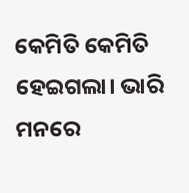କେମିତି କେମିତି ହେଇଗଲା। ଭାରି ମନରେ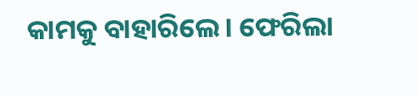କାମକୁ ବାହାରିଲେ। ଫେରିଲା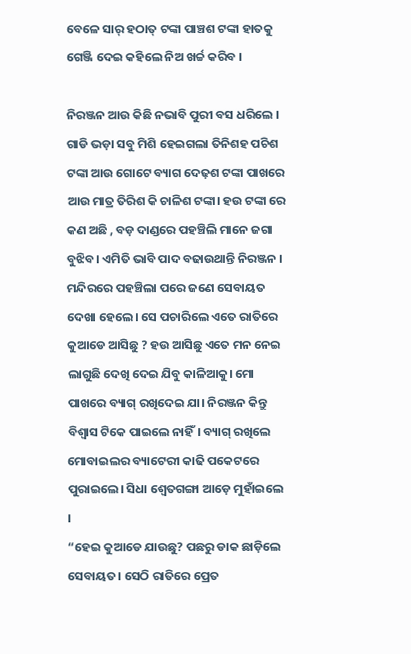ବେଳେ ସାର୍ ହଠାତ୍ ଟଙ୍କା ପାଞ୍ଚଶ ଟଙ୍କା ହାତକୁ ଗେଞ୍ଜି ଦେଇ କହିଲେ ନିଅ ଖର୍ଚ୍ଚ କରିବ ।

ନିରଞ୍ଜନ ଆଉ କିଛି ନଭାବି ପୁରୀ ବସ ଧରିଲେ । ଗାଡି ଭଡ଼ା ସବୁ ମିଶି ହେଇଗଲା ତିନିଶହ ପଚିଶ ଟଙ୍କା ଆଉ ଗୋଟେ ବ୍ୟାଗ ଦେଢ଼ଶ ଟଙ୍କା ପାଖରେ ଆଉ ମାତ୍ର ତିରିଶ କି ଚାଳିଶ ଟଙ୍କା। ହଉ ଟଙ୍କା ରେ କଣ ଅଛି , ବଡ଼ ଦାଣ୍ଡରେ ପହଞ୍ଚିଲି ମାନେ ଜଗା ବୁଝିବ। ଏମିତି ଭାବି ପାଦ ବଢାଉଥାନ୍ତି ନିରଞ୍ଜନ । ମନ୍ଦିରରେ ପହଞ୍ଚିଲା ପରେ ଜଣେ ସେବାୟତ ଦେଖା ହେଲେ। ସେ ପଚାରିଲେ ଏତେ ରାତିରେ କୁଆଡେ ଆସିଛୁ ? ହଉ ଆସିଛୁ ଏତେ ମନ ନେଇ ଲାଗୁଛି ଦେଖି ଦେଇ ଯିବୁ କାଳିଆକୁ। ମୋ ପାଖରେ ବ୍ୟାଗ୍ ରଖିଦେଇ ଯା। ନିରଞ୍ଜନ କିନ୍ତୁ ବିଶ୍ବାସ ଟିକେ ପାଇଲେ ନାହିଁ। ବ୍ୟାଗ୍ ରଖିଲେ ମୋବାଇଲର ବ୍ୟାଟେରୀ କାଢି ପକେଟରେ ପୁରାଇଲେ। ସିଧା ଶ୍ୱେତଗଙ୍ଗା ଆଡ଼େ ମୁହାଁଇଲେ ।
“ହେଇ କୁଆଡେ ଯାଉଛୁ? ପଛରୁ ଡାକ ଛାଡ଼ିଲେ ସେବାୟତ। ସେଠି ରାତିରେ ପ୍ରେତ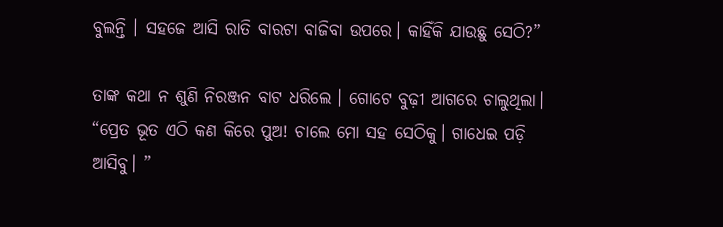ବୁଲନ୍ତି । ସହଜେ ଆସି ରାତି ବାରଟା ବାଜିବା ଉପରେ। କାହିଁକି ଯାଉଛୁ ସେଠି?”

ତାଙ୍କ କଥା ନ ଶୁଣି ନିରଞ୍ଜନ ବାଟ ଧରିଲେ । ଗୋଟେ ବୁଢ଼ୀ ଆଗରେ ଚାଲୁଥିଲା। “ପ୍ରେତ ଭୂତ ଏଠି କଣ କିରେ ପୁଅ! ଚାଲେ ମୋ ସହ ସେଠିକୁ। ଗାଧେଇ ପଡ଼ି ଆସିବୁ। ”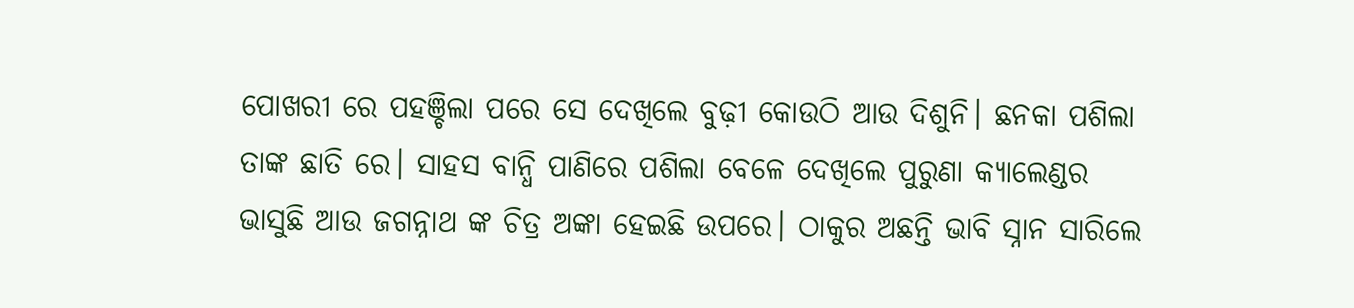ପୋଖରୀ ରେ ପହଞ୍ଚିଲା ପରେ ସେ ଦେଖିଲେ ବୁଢ଼ୀ କୋଉଠି ଆଉ ଦିଶୁନି। ଛନକା ପଶିଲା ତାଙ୍କ ଛାତି ରେ। ସାହସ ବାନ୍ଧି ପାଣିରେ ପଶିଲା ବେଳେ ଦେଖିଲେ ପୁରୁଣା କ୍ୟାଲେଣ୍ଡର ଭାସୁଛି ଆଉ ଜଗନ୍ନାଥ ଙ୍କ ଚିତ୍ର ଅଙ୍କା ହେଇଛି ଉପରେ। ଠାକୁର ଅଛନ୍ତି ଭାବି ସ୍ନାନ ସାରିଲେ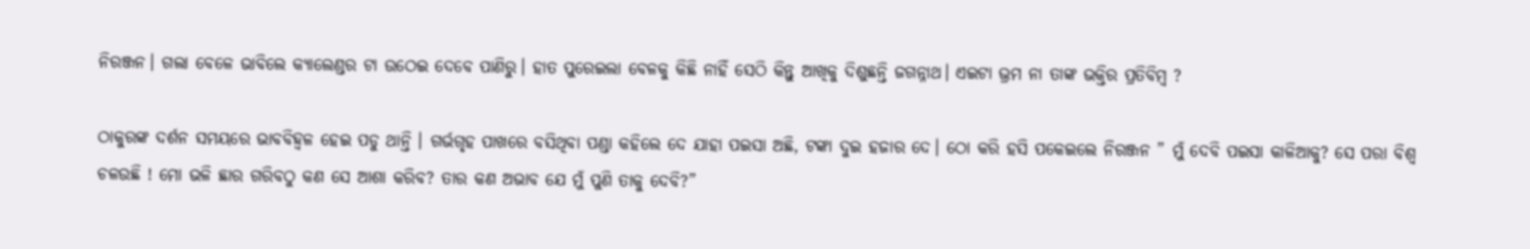ନିରଞ୍ଜନ। ଗଲା ବେଳେ ଭାବିଲେ କ୍ୟାଲେଣ୍ଡର ଟା ଉଠେଇ ଦେବେ ପାଣିରୁ। ହାତ ପୁରେଇଲା ବେଳକୁ କିଛି ନାହିଁ ସେଠି କିନ୍ତୁ ଆଖିକୁ ଦିଶୁଛନ୍ତି ଜଗନ୍ନାଥ। ଏଇଟା ଭ୍ରମ ନା ତାଙ୍କ ଭକ୍ତିର ପ୍ରତିବିମ୍ବ ?

ଠାକୁରଙ୍କ ଦର୍ଶନ ସମୟରେ ଭାବବିହ୍ୱଳ ହେଇ ପଡୁ ଥାନ୍ତି । ଗର୍ଭଗୃହ ପାଖରେ ବସିଥିବା ପଣ୍ଡା କହିଲେ ଦେ ଯାହା ପଇସା ଅଛି, ଟଙ୍କା ଦୁଇ ହଜାର ଦେ। ଠୋ କରି ହସି ପକେଇଲେ ନିରଞ୍ଜନ ” ମୁଁ ଦେବି ପଇସା କାଳିଆକୁ? ସେ ପରା ବିଶ୍ଵ ଚଳଉଛି ! ମୋ ଭଳି ଛାର ଗରିବଠୁ କଣ ସେ ଆଶା କରିବ? ତାର କଣ ଅଭାବ ଯେ ମୁଁ ପୁଣି ତାକୁ ଦେବି?”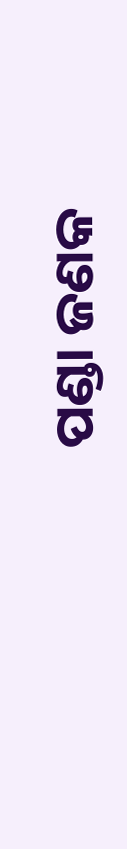ପଣ୍ଡା ଜଣକ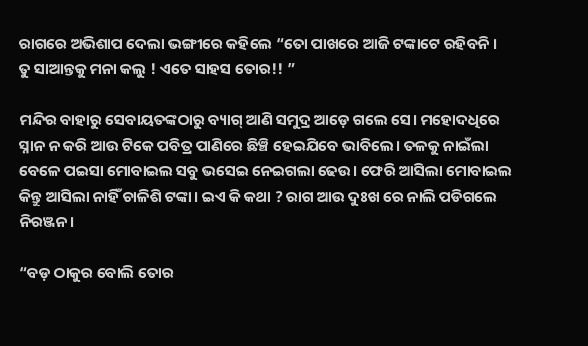ରାଗରେ ଅଭିଶାପ ଦେଲା ଭଙ୍ଗୀରେ କହିଲେ “ତୋ ପାଖରେ ଆଜି ଟଙ୍କାଟେ ରହିବନି । ତୁ ସାଆନ୍ତକୁ ମନା କଲୁ ! ଏତେ ସାହସ ତୋର!! ”

ମନ୍ଦିର ବାହାରୁ ସେବାୟତଙ୍କଠାରୁ ବ୍ୟାଗ୍ ଆଣି ସମୁଦ୍ର ଆଡ଼େ ଗଲେ ସେ। ମହୋଦଧିରେ ସ୍ନାନ ନ କରି ଆଉ ଟିକେ ପବିତ୍ର ପାଣିରେ ଛିଞ୍ଚି ହେଇଯିବେ ଭାବିଲେ। ତଳକୁ ନାଇଁଲା ବେଳେ ପଇସା ମୋବାଇଲ ସବୁ ଭସେଇ ନେଇଗଲା ଢେଉ। ଫେରି ଆସିଲା ମୋବାଇଲ କିନ୍ତୁ ଆସିଲା ନାହିଁ ଚାଳିଶି ଟଙ୍କା। ଇଏ କି କଥା ? ରାଗ ଆଉ ଦୁଃଖ ରେ ନାଲି ପଡିଗଲେ ନିରଞ୍ଜନ।

“ବଡ଼ ଠାକୁର ବୋଲି ତୋର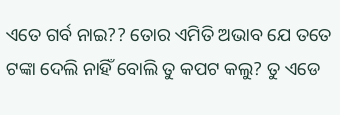ଏତେ ଗର୍ବ ନାଇ?? ତୋର ଏମିତି ଅଭାବ ଯେ ତତେ ଟଙ୍କା ଦେଲି ନାହିଁ ବୋଲି ତୁ କପଟ କଲୁ? ତୁ ଏଡେ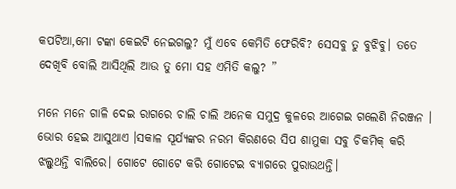କପଟିଆ,ମୋ ଟଙ୍କା କେଇଟି ନେଇଗଲୁ? ମୁଁ ଏବେ କେମିତି ଫେରିବି? ସେସବୁ ତୁ ବୁଝିବୁ। ତତେ ଦେଖିବି ବୋଲି ଆସିଥିଲି ଆଉ ତୁ ମୋ ସହ ଏମିତି କଲୁ? ”

ମନେ ମନେ ଗାଳି ଦେଇ ରାଗରେ ଚାଲି ଚାଲି ଅନେକ ସମୁଦ୍ର କୁଳରେ ଆଗେଇ ଗଲେଣି ନିରଞ୍ଜନ । ଭୋର ହେଇ ଆସୁଥାଏ ।ସକାଳ ସୂର୍ଯ୍ୟଙ୍କର ନରମ କିରଣରେ ସିପ ଶାମୁକା ସବୁ ଚିକମିକ୍ କରି ଝଲ୍ସୁଥନ୍ତି ବାଲିରେ। ଗୋଟେ ଗୋଟେ କରି ଗୋଟେଇ ବ୍ୟାଗରେ ପୁରାଉଥନ୍ତି।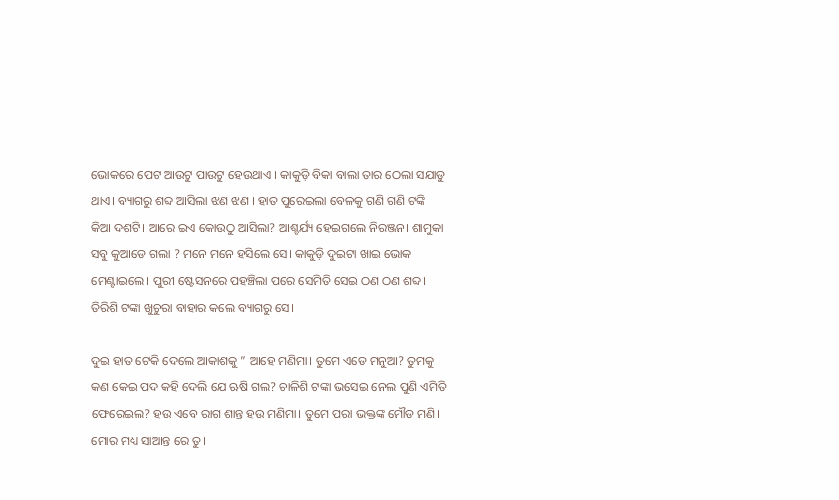ଭୋକରେ ପେଟ ଆଉଟୁ ପାଉଟୁ ହେଉଥାଏ । କାକୁଡ଼ି ବିକା ବାଲା ତାର ଠେଲା ସଯାଡୁ ଥାଏ। ବ୍ୟାଗରୁ ଶବ୍ଦ ଆସିଲା ଝଣ ଝଣ । ହାତ ପୁରେଇଲା ବେଳକୁ ଗଣି ଗଣି ଟଙ୍କି କିଆ ଦଶଟି। ଆରେ ଇଏ କୋଉଠୁ ଆସିଲା? ଆଶ୍ଚର୍ଯ୍ୟ ହେଇଗଲେ ନିରଞ୍ଜନ। ଶାମୁକା ସବୁ କୁଆଡେ ଗଲା ? ମନେ ମନେ ହସିଲେ ସେ। କାକୁଡ଼ି ଦୁଇଟା ଖାଇ ଭୋକ ମେଣ୍ଟାଇଲେ। ପୁରୀ ଷ୍ଟେସନରେ ପହଞ୍ଚିଲା ପରେ ସେମିତି ସେଇ ଠଣ ଠଣ ଶବ୍ଦ। ତିରିଶି ଟଙ୍କା ଖୁଚୁରା ବାହାର କଲେ ବ୍ୟାଗରୁ ସେ।

ଦୁଇ ହାତ ଟେକି ଦେଲେ ଆକାଶକୁ ” ଆହେ ମଣିମା। ତୁମେ ଏଡେ ମନୁଆ? ତୁମକୁ କଣ କେଇ ପଦ କହି ଦେଲି ଯେ ଋଷି ଗଲ? ଚାଳିଶି ଟଙ୍କା ଭସେଇ ନେଲ ପୁଣି ଏମିତି ଫେରେଇଲ? ହଉ ଏବେ ରାଗ ଶାନ୍ତ ହଉ ମଣିମା। ତୁମେ ପରା ଭକ୍ତଙ୍କ ମୌଡ ମଣି। ମୋର ମଧ୍ୟ ସାଆନ୍ତ ରେ ତୁ।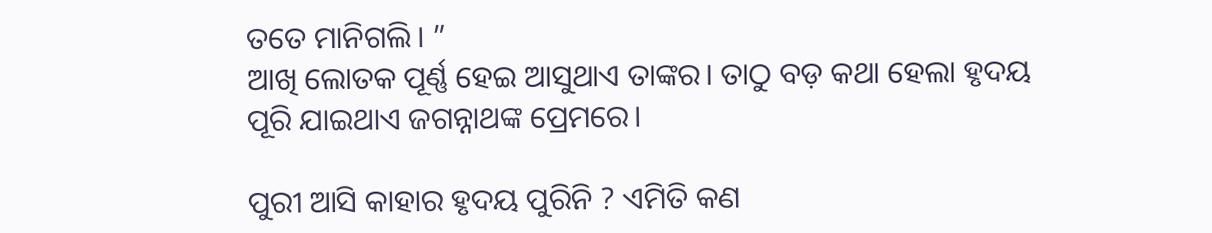ତତେ ମାନିଗଲି। ”
ଆଖି ଲୋତକ ପୂର୍ଣ୍ଣ ହେଇ ଆସୁଥାଏ ତାଙ୍କର। ତାଠୁ ବଡ଼ କଥା ହେଲା ହୃଦୟ ପୂରି ଯାଇଥାଏ ଜଗନ୍ନାଥଙ୍କ ପ୍ରେମରେ।

ପୁରୀ ଆସି କାହାର ହୃଦୟ ପୁରିନି ? ଏମିତି କଣ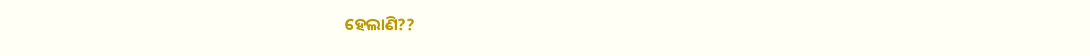ହେଲାଣି??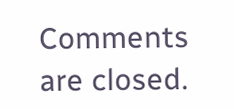Comments are closed.